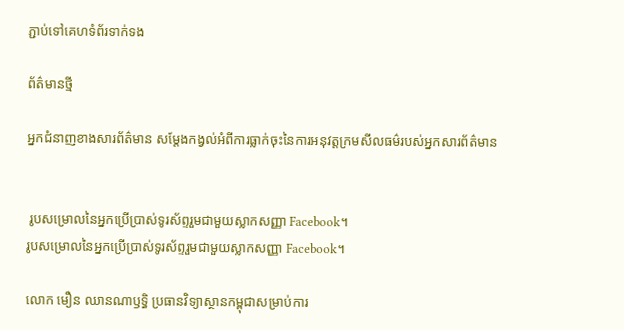ភ្ជាប់ទៅគេហទំព័រទាក់ទង

ព័ត៌មានថ្មី

អ្នកជំនាញខាងសារព័ត៌មាន សម្ដែងកង្វល់អំពីការធ្លាក់ចុះនៃការអនុវត្តក្រមសីលធម៌របស់អ្នកសារព័ត៌មាន


 រូបសម្រោលនៃអ្នកប្រើប្រាស់ទូរស័ព្ទរួមជាមួយស្លាកសញ្ញា Facebook។
រូបសម្រោលនៃអ្នកប្រើប្រាស់ទូរស័ព្ទរួមជាមួយស្លាកសញ្ញា Facebook។

លោក មឿន ឈានណាឫទ្ធិ ប្រធានវិទ្យាស្ថានកម្ពុជាសម្រាប់ការ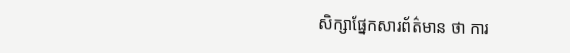សិក្សាផ្នែកសារព័ត៌មាន ថា ការ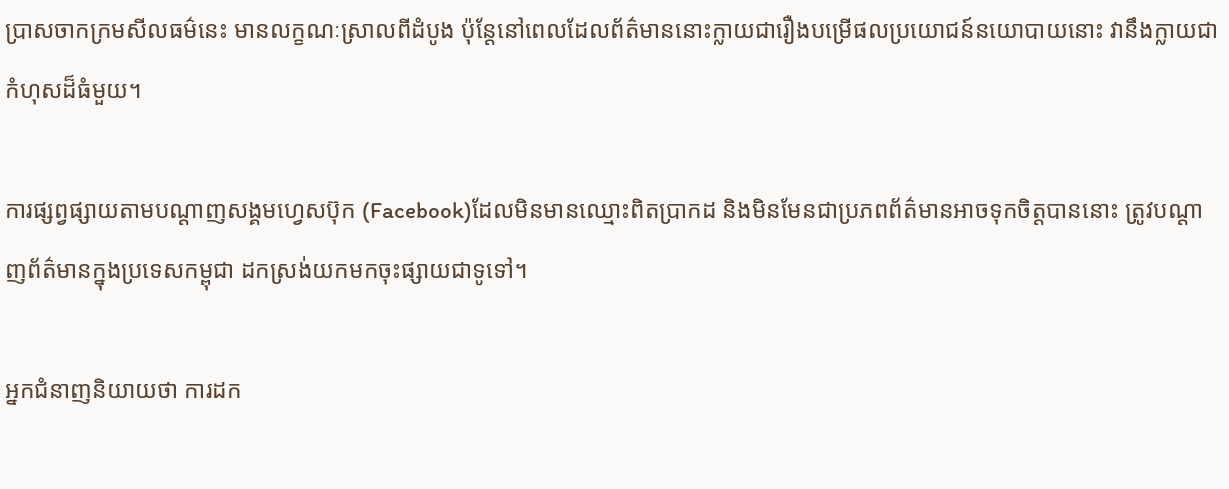ប្រាសចាកក្រមសីលធម៌នេះ មានលក្ខណៈស្រាលពីដំបូង ប៉ុន្តែនៅពេលដែលព័ត៌មាននោះក្លាយជារឿងបម្រើផលប្រយោជន៍នយោបាយនោះ វានឹងក្លាយជាកំហុសដ៏ធំមួយ។

ការផ្សព្វផ្សាយតាមបណ្ដាញសង្គមហ្វេសប៊ុក (Facebook)ដែលមិនមានឈ្មោះពិតប្រាកដ និងមិនមែនជាប្រភពព័ត៌មានអាចទុកចិត្តបាននោះ ត្រូវបណ្ដាញព័ត៌មានក្នុងប្រទេសកម្ពុជា ដកស្រង់យកមកចុះផ្សាយជាទូទៅ។

អ្នកជំនាញនិយាយថា ការដក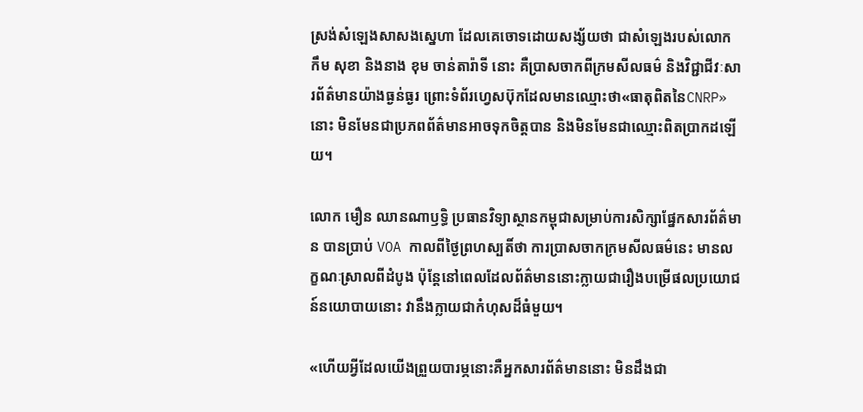ស្រង់សំឡេងសាសងស្នេហា ដែលគេចោទដោយសង្ស័យថា ជាសំឡេងរបស់លោក កឹម សុខា និងនាង ខុម ចាន់តារ៉ាទី នោះ គឺប្រាសចាកពីក្រមសីលធម៌ និងវិជ្ជាជីវៈសារព័ត៌មានយ៉ាងធ្ងន់ធ្ងរ ព្រោះទំព័រហ្វេសប៊ុកដែលមានឈ្មោះថា«ធាតុពិតនៃCNRP» នោះ មិនមែនជាប្រភពព័ត៌មានអាចទុកចិត្តបាន និងមិនមែនជាឈ្មោះពិតប្រាកដឡើយ។

លោក មឿន ឈានណាឫទ្ធិ ប្រធានវិទ្យាស្ថានកម្ពុជាសម្រាប់ការសិក្សាផ្នែកសារព័ត៌មាន បានប្រាប់ VOA កាលពីថ្ងៃព្រហស្បតិ៍ថា ការប្រាសចាកក្រមសីលធម៌នេះ មានលក្ខណៈស្រាលពីដំបូង ប៉ុន្តែនៅពេលដែលព័ត៌មាននោះក្លាយជារឿងបម្រើផលប្រយោជន៍នយោបាយនោះ វានឹងក្លាយជាកំហុសដ៏ធំមួយ។

«ហើយអ្វីដែលយើងព្រួយបារម្ភនោះគឺអ្នកសារព័ត៌មាននោះ មិនដឹងជា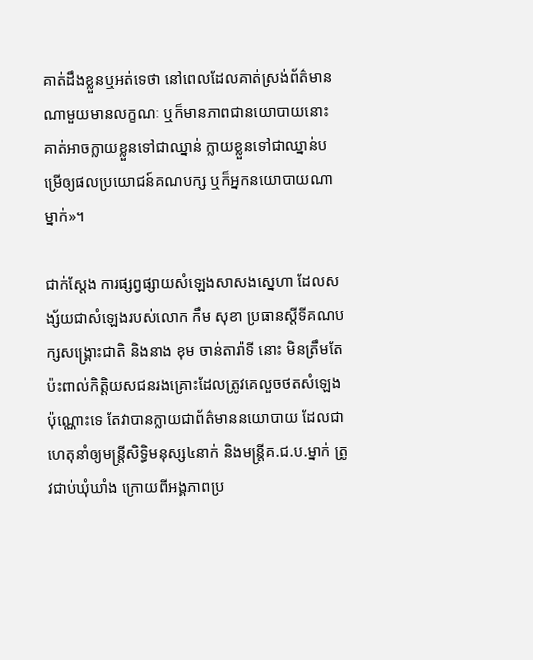គាត់ដឹងខ្លួនឬអត់ទេថា នៅពេលដែលគាត់ស្រង់ព័ត៌មានណាមួយមានលក្ខណៈ ឬក៏មានភាពជានយោបាយនោះ គាត់អាចក្លាយខ្លួនទៅជាឈ្នាន់ ក្លាយខ្លួនទៅជាឈ្នាន់បម្រើឲ្យផលប្រយោជន៍គណបក្ស ឬក៏អ្នកនយោបាយណាម្នាក់»។

ជាក់ស្តែង ការផ្សព្វផ្សាយសំឡេងសាសងស្នេហា ដែលសង្ស័យជាសំឡេងរបស់លោក កឹម សុខា ប្រធានស្ដីទីគណបក្សសង្គ្រោះជាតិ និងនាង ខុម ចាន់តារ៉ាទី នោះ មិនត្រឹមតែប៉ះពាល់កិត្តិយសជនរងគ្រោះដែលត្រូវគេលួចថតសំឡេងប៉ុណ្ណោះទេ តែវាបានក្លាយជាព័ត៌មាននយោបាយ ដែលជាហេតុនាំឲ្យមន្ត្រីសិទ្ធិមនុស្ស៤នាក់ និងមន្ត្រីគ.ជ.ប.ម្នាក់ ត្រូវជាប់ឃុំឃាំង ក្រោយពីអង្គភាពប្រ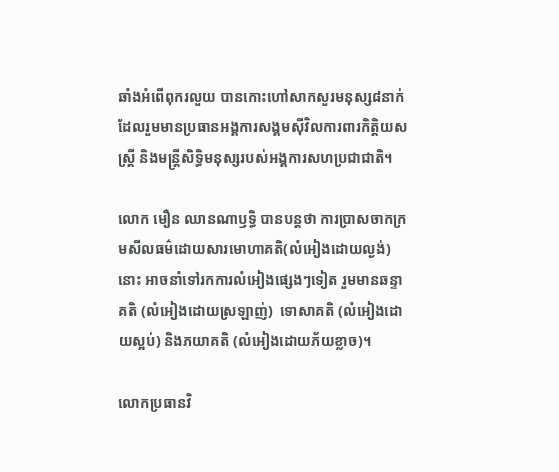ឆាំងអំពើពុករលួយ បានកោះហៅសាកសួរមនុស្ស៨នាក់ ដែលរួមមានប្រធានអង្គការសង្គមស៊ីវិលការពារកិត្តិយសស្ត្រី និងមន្ត្រីសិទ្ធិមនុស្សរបស់អង្គការសហប្រជាជាតិ។

លោក មឿន ឈានណាឫទ្ធិ បានបន្តថា ការប្រាសចាកក្រមសីលធម៌ដោយសារមោហាគតិ(លំអៀងដោយល្ងង់)នោះ អាចនាំទៅរកការលំអៀងផ្សេងៗទៀត រួមមានឆន្ទាគតិ (លំអៀងដោយស្រឡាញ់)  ទោសាគតិ (លំអៀងដោយស្អប់) និងភយាគតិ (លំអៀងដោយភ័យខ្លាច)។

លោកប្រធានវិ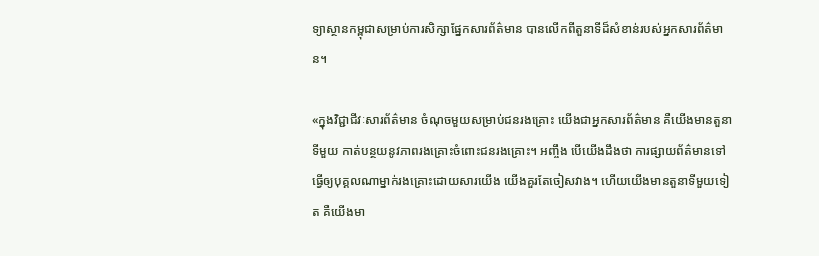ទ្យាស្ថានកម្ពុជាសម្រាប់ការសិក្សាផ្នែកសារព័ត៌មាន បានលើកពីតួនាទីដ៏សំខាន់របស់អ្នកសារព័ត៌មាន។

«ក្នុងវិជ្ជាជីវៈសារព័ត៌មាន ចំណុចមួយសម្រាប់ជនរងគ្រោះ យើងជាអ្នកសារព័ត៌មាន គឺយើងមានតួនាទីមួយ កាត់បន្ថយនូវភាពរងគ្រោះចំពោះជនរងគ្រោះ។ អញ្ចឹង បើយើងដឹងថា ការផ្សាយព័ត៌មានទៅ ធ្វើឲ្យបុគ្គលណាម្នាក់រងគ្រោះដោយសារយើង យើងគួរតែចៀសវាង។ ហើយយើងមានតួនាទីមួយទៀត គឺយើងមា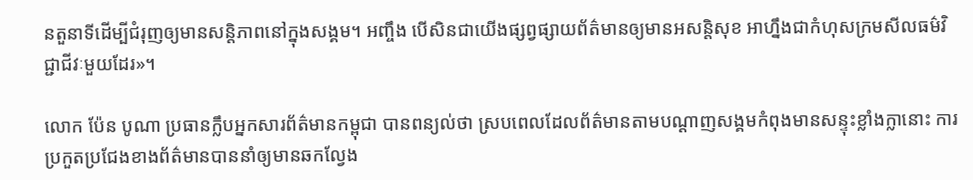នតួនាទីដើម្បីជំរុញឲ្យមានសន្តិភាពនៅក្នុងសង្គម។ អញ្ចឹង បើសិនជាយើងផ្សព្វផ្សាយព័ត៌មានឲ្យមានអសន្តិសុខ អាហ្នឹងជាកំហុសក្រមសីលធម៌វិជ្ជាជីវៈមួយដែរ»។

លោក ប៉ែន បូណា ប្រធានក្លឹបអ្នកសារព័ត៌មានកម្ពុជា បានពន្យល់ថា ស្របពេលដែលព័ត៌មានតាមបណ្ដាញសង្គមកំពុងមានសន្ទុះខ្លាំងក្លានោះ ការប្រកួតប្រជែងខាងព័ត៌មានបាននាំឲ្យមានឆកល្វែង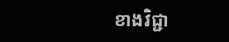ខាងវិជ្ជា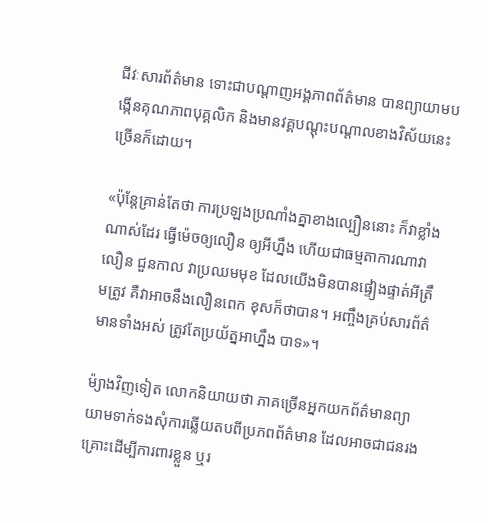ជីវៈសារព័ត៌មាន ទោះជាបណ្ដាញអង្គភាពព័ត៌មាន បានព្យាយាមបង្កើនគុណភាពបុគ្គលិក និងមានវគ្គបណ្តុះបណ្តាលខាងវិស័យនេះច្រើនក៏ដោយ។

«ប៉ុន្តែគ្រាន់តែថា ការប្រឡងប្រណាំងគ្នាខាងល្បឿននោះ ក៏វាខ្លាំងណាស់ដែរ ធ្វើម៉េចឲ្យលឿន ឲ្យអីហ្នឹង ហើយជាធម្មតាការណាវាលឿន ជួនកាល វាប្រឈមមុខ ដែលយើងមិនបានផ្ទៀងផ្ទាត់អីត្រឹមត្រូវ គឺវាអាចនឹងលឿនពេក ខុសក៏ថាបាន។ អញ្ចឹងគ្រប់សារព័ត៌មានទាំងអស់ ត្រូវតែប្រយ័ត្នអាហ្នឹង បាទ»។

ម៉្យាងវិញទៀត លោកនិយាយថា ភាគច្រើនអ្នកយកព័ត៌មានព្យាយាមទាក់ទងសុំការឆ្លើយតបពីប្រភពព័ត៌មាន ដែលអាចជាជនរងគ្រោះដើម្បីការពារខ្លួន ឬរ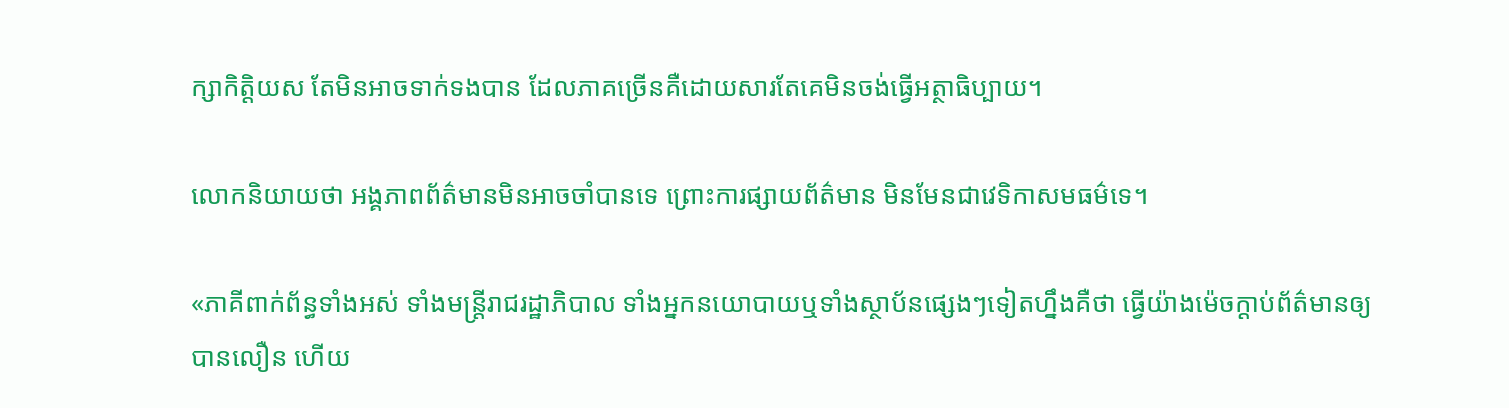ក្សាកិត្តិយស តែមិនអាចទាក់ទងបាន ដែលភាគច្រើនគឺដោយសារតែគេមិនចង់ធ្វើអត្ថាធិប្បាយ។

លោកនិយាយថា អង្គភាពព័ត៌មានមិនអាចចាំបានទេ ព្រោះការផ្សាយព័ត៌មាន មិនមែនជាវេទិកាសមធម៌ទេ។

«ភាគីពាក់ព័ន្ធទាំងអស់ ទាំងមន្ត្រីរាជរដ្ឋាភិបាល ទាំងអ្នកនយោបាយឬទាំងស្ថាប័នផ្សេងៗទៀតហ្នឹងគឺថា ធ្វើយ៉ាងម៉េចក្ដាប់ព័ត៌មានឲ្យបានលឿន ហើយ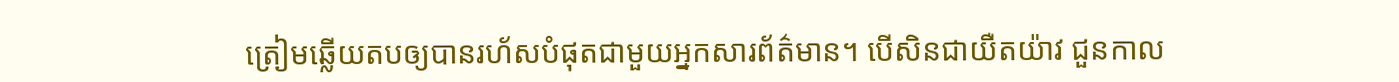ត្រៀមឆ្លើយតបឲ្យបានរហ័សបំផុតជាមួយអ្នកសារព័ត៌មាន។ បើសិនជាយឺតយ៉ាវ ជួនកាល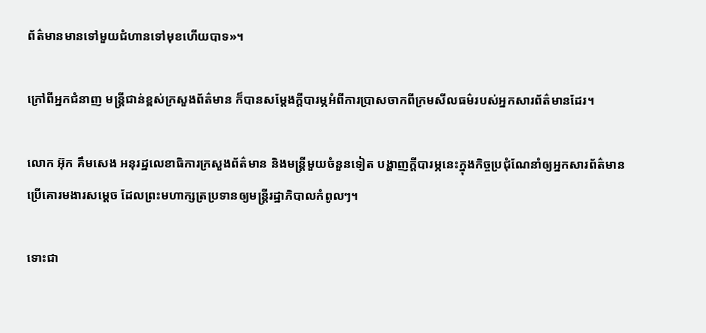ព័ត៌មានមានទៅមួយជំហានទៅមុខហើយបាទ»។

ក្រៅពីអ្នកជំនាញ មន្ត្រីជាន់ខ្ពស់ក្រសួងព័ត៌មាន ក៏បានសម្ដែងក្ដីបារម្ភអំពីការប្រាសចាកពីក្រមសីលធម៌របស់អ្នកសារព័ត៌មានដែរ។

លោក អ៊ុក គឹមសេង អនុរដ្ឋលេខាធិការក្រសួងព័ត៌មាន និងមន្ត្រីមួយចំនួនទៀត បង្ហាញក្ដីបារម្ភនេះក្នុងកិច្ចប្រជុំណែនាំឲ្យអ្នកសារព័ត៌មានប្រើគោរមងារសម្ដេច ដែលព្រះមហាក្សត្រប្រទានឲ្យមន្ត្រីរដ្ឋាភិបាលកំពូលៗ។

ទោះជា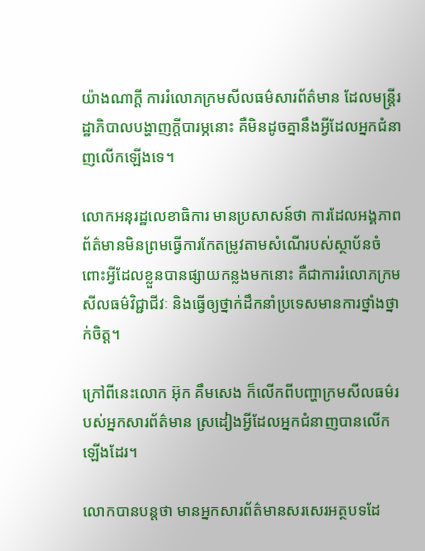យ៉ាងណាក្តី ការរំលោភក្រមសីលធម៌សារព័ត៌មាន ដែលមន្ត្រីរដ្ឋាភិបាលបង្ហាញក្តីបារម្ភនោះ គឺមិនដូចគ្នានឹងអ្វីដែលអ្នកជំនាញលើកឡើងទេ។

លោកអនុរដ្ឋលេខាធិការ មានប្រសាសន៍ថា ការដែលអង្គភាពព័ត៌មានមិនព្រមធ្វើការកែតម្រូវតាមសំណើរបស់ស្ថាប័នចំពោះអ្វីដែលខ្លួនបានផ្សាយកន្លងមកនោះ គឺជាការរំលោភក្រមសីលធម៌វិជ្ជាជីវៈ និងធ្វើឲ្យថ្នាក់ដឹកនាំប្រទេសមានការថ្នាំងថ្នាក់ចិត្ត។

ក្រៅពីនេះលោក អ៊ុក គឹមសេង ក៏លើកពីបញ្ហាក្រមសីលធម៌របស់អ្នកសារព័ត៌មាន ស្រដៀងអ្វីដែលអ្នកជំនាញបានលើកឡើងដែរ។

លោកបានបន្តថា មានអ្នកសារព័ត៌មានសរសេរអត្ថបទដែ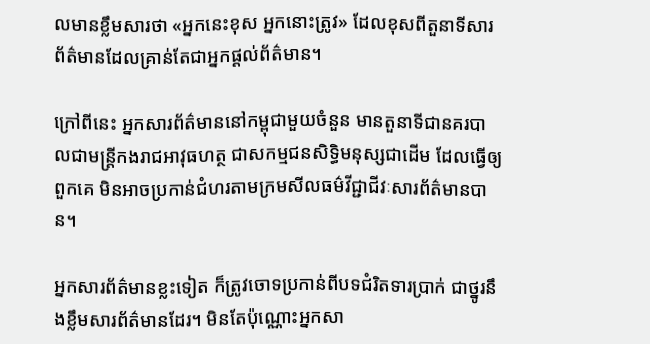លមានខ្លឹមសារថា «អ្នកនេះខុស អ្នកនោះត្រូវ» ដែលខុសពីតួនាទីសារព័ត៌មានដែលគ្រាន់តែជាអ្នកផ្ដល់ព័ត៌មាន។

ក្រៅពីនេះ អ្នកសារព័ត៌មាននៅកម្ពុជាមួយចំនួន មានតួនាទីជានគរបាលជាមន្ត្រីកងរាជអាវុធហត្ថ ជាសកម្មជនសិទ្ធិមនុស្សជាដើម ដែលធ្វើឲ្យពួកគេ មិនអាចប្រកាន់ជំហរតាមក្រមសីលធម៌វីជ្ជាជីវៈសារព័ត៌មានបាន។

អ្នកសារព័ត៌មានខ្លះទៀត ក៏ត្រូវចោទប្រកាន់ពីបទជំរិតទារប្រាក់ ជាថ្នូរនឹងខ្លឹមសារព័ត៌មានដែរ។ មិនតែប៉ុណ្ណោះអ្នកសា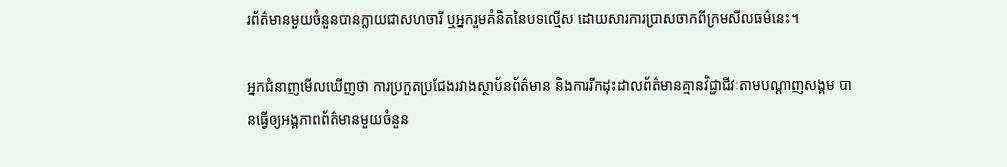រព័ត៌មានមួយចំនួនបានក្លាយជាសហចារី ឬអ្នករួមគំនិតនៃបទល្មើស ដោយសារការប្រាសចាកពីក្រមសីលធម៌នេះ។

អ្នកជំនាញមើលឃើញថា ការប្រកួតប្រជែងរវាងស្ថាប័នព័ត៌មាន និងការរីកដុះដាលព័ត៌មានគ្មានវិជ្ជាជីវៈតាមបណ្ដាញសង្គម បានធ្វើឲ្យអង្គភាពព័ត៌មានមួយចំនួន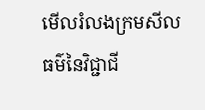មើលរំលងក្រមសីលធម៌នៃវិជ្ជាជី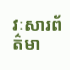វៈសារព័ត៌មា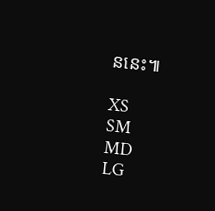ននេះ៕

XS
SM
MD
LG